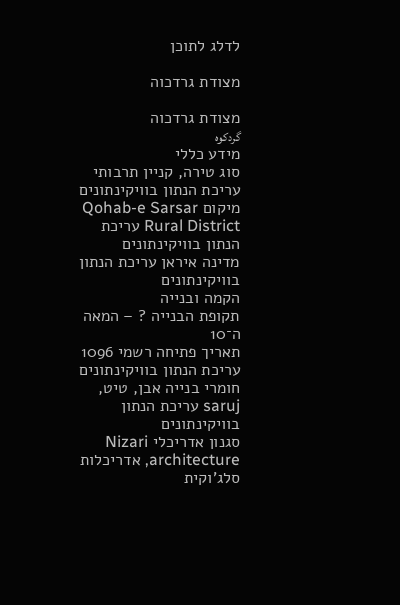לדלג לתוכן

מצודת גרדכוה

מצודת גרדכוה
گردکوه
מידע כללי
סוג טירה, קניין תרבותי עריכת הנתון בוויקינתונים
מיקום Qohab-e Sarsar Rural District עריכת הנתון בוויקינתונים
מדינה איראן עריכת הנתון בוויקינתונים
הקמה ובנייה
תקופת הבנייה ? – המאה ה־10
תאריך פתיחה רשמי 1096 עריכת הנתון בוויקינתונים
חומרי בנייה אבן, טיט, saruj עריכת הנתון בוויקינתונים
סגנון אדריכלי Nizari architecture, אדריכלות סלג'וקית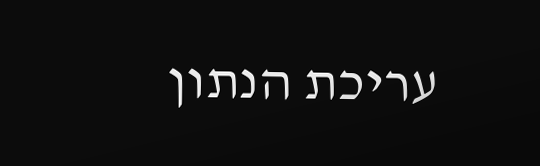עריכת הנתון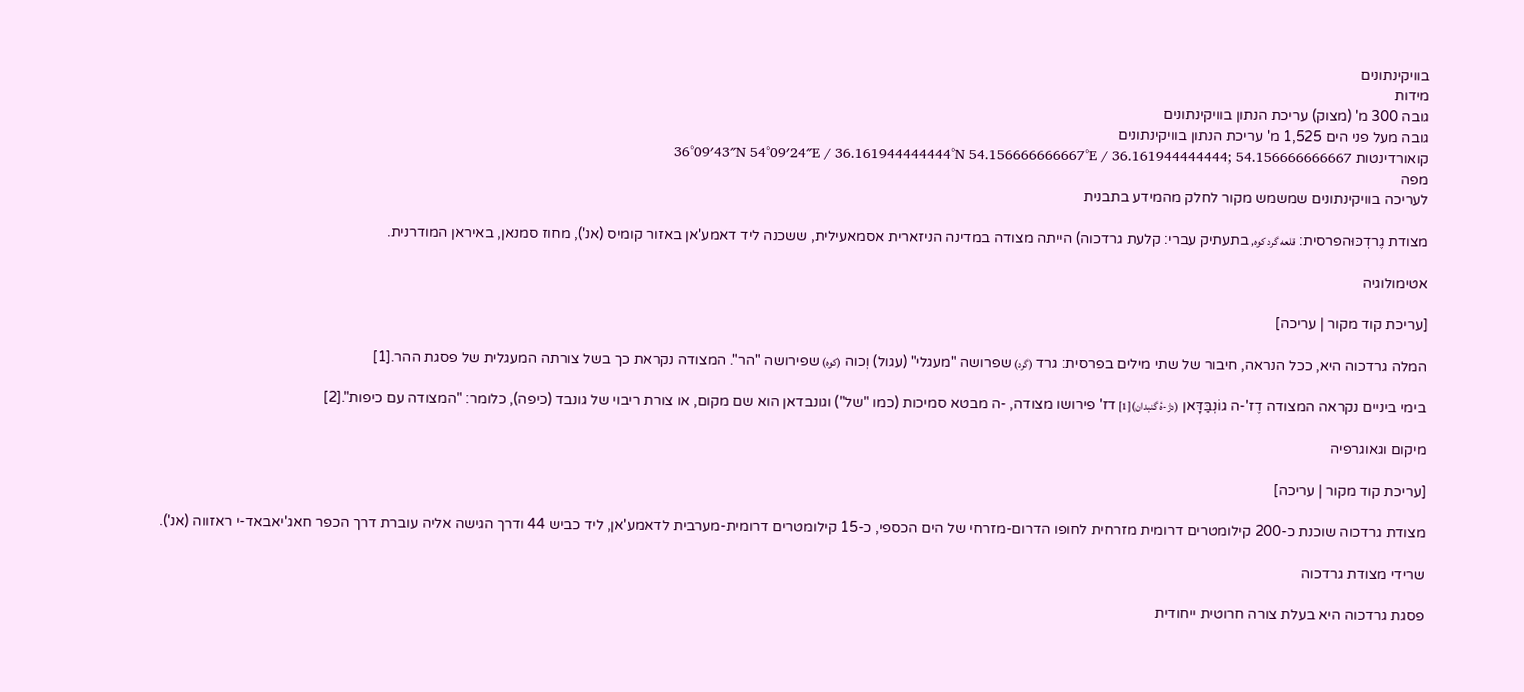בוויקינתונים
מידות
גובה 300 מ' (מצוק) עריכת הנתון בוויקינתונים
גובה מעל פני הים 1,525 מ' עריכת הנתון בוויקינתונים
קואורדינטות 36°09′43″N 54°09′24″E / 36.161944444444°N 54.156666666667°E / 36.161944444444; 54.156666666667
מפה
לעריכה בוויקינתונים שמשמש מקור לחלק מהמידע בתבנית

מצודת גֶרדְכּוּהפרסית: قلعه گرد کوه, בתעתיק עברי: קלעת גרדכוה) הייתה מצודה במדינה הניזארית אסמאעילית, ששכנה ליד דאמע'אן באזור קומיס (אנ'), מחוז סמנאן, באיראן המודרנית.

אטימולוגיה

[עריכת קוד מקור | עריכה]

המלה גרדכוה היא, ככל הנראה, חיבור של שתי מילים בפרסית: גרד (گرد) שפרושה "מעגלי" (עגול) וְכוה (کوه) שפירושה "הר". המצודה נקראת כך בשל צורתה המעגלית של פסגת ההר.[1]

בימי ביניים נקראה המצודה דֶז'-ה גוֹנְבַּדָּאן (دژ-هٔ گنبدان)[1] דז' פירושו מצודה, -ה מבטא סמיכות (כמו "של") וגונבדאן הוא שם מקום, או צורת ריבוי של גונבד (כיפה), כלומר: "המצודה עם כיפות".[2]

מיקום וגאוגרפיה

[עריכת קוד מקור | עריכה]

מצודת גרדכוה שוכנת כ-200 קילומטרים דרומית מזרחית לחופו הדרום-מזרחי של הים הכספי, כ-15 קילומטרים דרומית-מערבית לדאמע'אן, ליד כביש 44 ודרך הגישה אליה עוברת דרך הכפר חאג'יאבאד-י ראזווה (אנ').

שרידי מצודת גרדכוה

פסגת גרדכוה היא בעלת צורה חרוטית ייחודית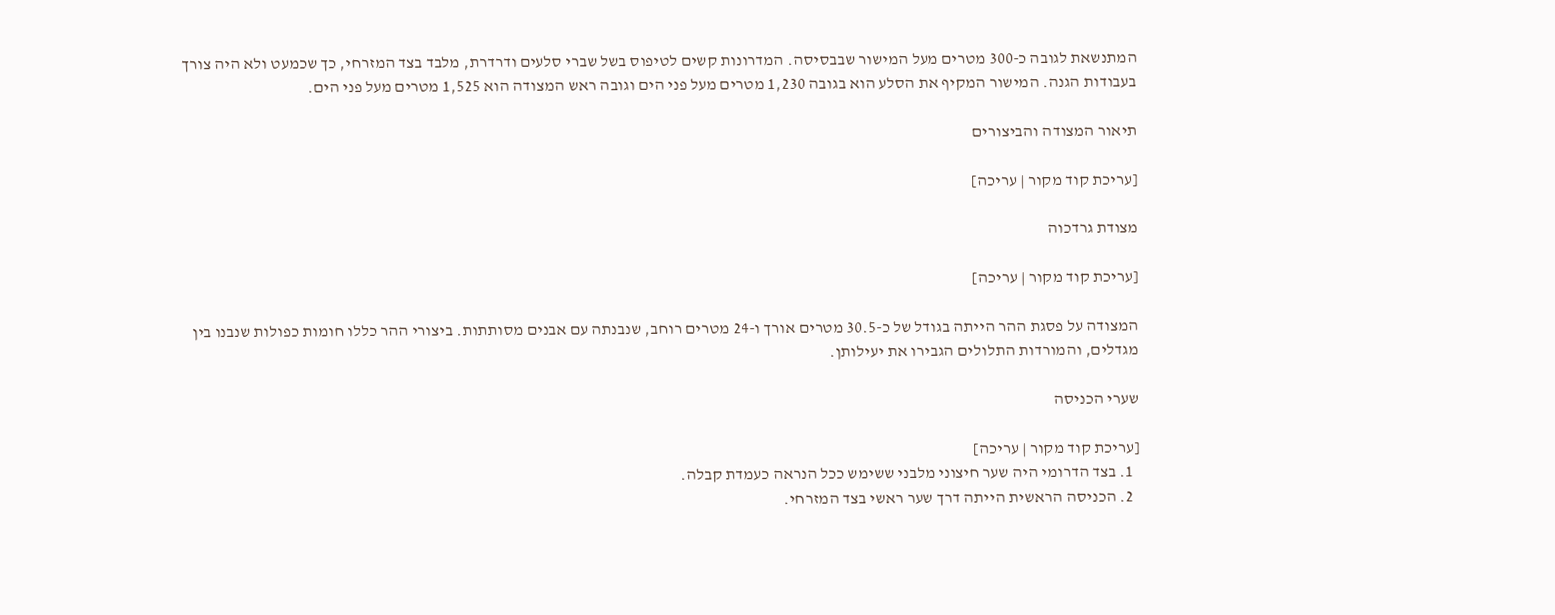המתנשאת לגובה כ-300 מטרים מעל המישור שבבסיסה. המדרונות קשים לטיפוס בשל שברי סלעים ודרדרת, מלבד בצד המזרחי, כך שכמעט ולא היה צורך בעבודות הגנה. המישור המקיף את הסלע הוא בגובה 1,230 מטרים מעל פני הים וגובה ראש המצודה הוא 1,525 מטרים מעל פני הים.

תיאור המצודה והביצורים

[עריכת קוד מקור | עריכה]

מצודת גרדכוה

[עריכת קוד מקור | עריכה]

המצודה על פסגת ההר הייתה בגודל של כ-30.5 מטרים אורך ו-24 מטרים רוחב, שנבנתה עם אבנים מסותתות. ביצורי ההר כללו חומות כפולות שנבנו בין מגדלים, והמורדות התלולים הגבירו את יעילותן.

שערי הכניסה

[עריכת קוד מקור | עריכה]
  1. בצד הדרומי היה שער חיצוני מלבני ששימש ככל הנראה כעמדת קבלה.
  2. הכניסה הראשית הייתה דרך שער ראשי בצד המזרחי.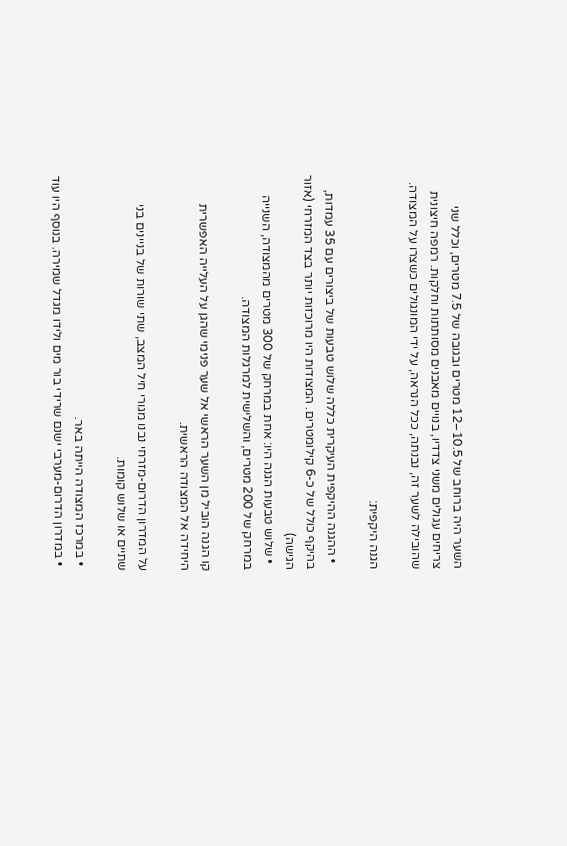השער היה ברוחב של 10.5–12 מטרים ובגובה של 7.5 מטרים, וכלל שני צריחים עגולים משני צדדיו, בנויים מאבנים מסותתות וחלקות. רמפה חיצונית שהובילה לשער זה, נבנתה, ככל הנראה, על ידי המונגולים כשצרו על המצודה.

הגנה היקפית:

  • ההגנה ההיקפית העיקרית כללה שלוש טבעות של ביצורים עם 35 עמדות, בהיקף כולל של כ-6 קילומטרים. המצודות היו מרוכזות יותר בצד המזרחי (אזור הגישה)
  • שלוש טבעות הגנה היו: אחת במרחק של 300 מטרים מהמצודה, השנייה במרחק של 200 מטרים, והשלישית למרגלות המצודה.

קו הגנה הוביל מן השער הראשי אל שער פנימי שהגן על העלייה האפשרית היחידה אל המצודה הראשית.

על המדרון הדרום-מזרחי נבנו מגורי חיל המצב, שתי שורות של בניינים בני שתיים או שלוש קומות.

  • במרכז המצודה הייתה באר.
  • במדרון הדרום-מערבי ישנם שרידי בור מים ולידו מגדל שמירה. בנוסף היו עוד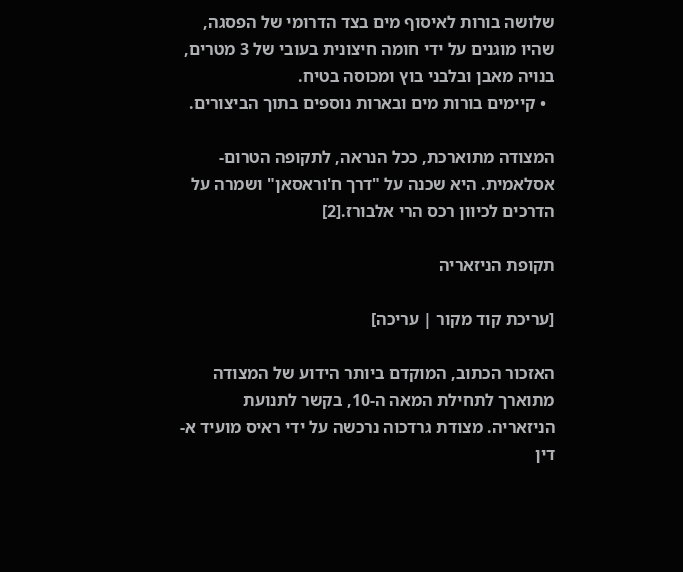שלושה בורות לאיסוף מים בצד הדרומי של הפסגה, שהיו מוגנים על ידי חומה חיצונית בעובי של 3 מטרים, בנויה מאבן ובלבני בוץ ומכוסה בטיח.
  • קיימים בורות מים ובארות נוספים בתוך הביצורים.

המצודה מתוארכת, ככל הנראה, לתקופה הטרום-אסלאמית. היא שכנה על "דרך ח'וראסאן" ושמרה על הדרכים לכיוון רכס הרי אלבורז.[2]

תקופת הניזאריה

[עריכת קוד מקור | עריכה]

האזכור הכתוב, המוקדם ביותר הידוע של המצודה מתוארך לתחילת המאה ה-10, בקשר לתנועת הניזאריה. מצודת גרדכוה נרכשה על ידי ראיס מועיד א-דין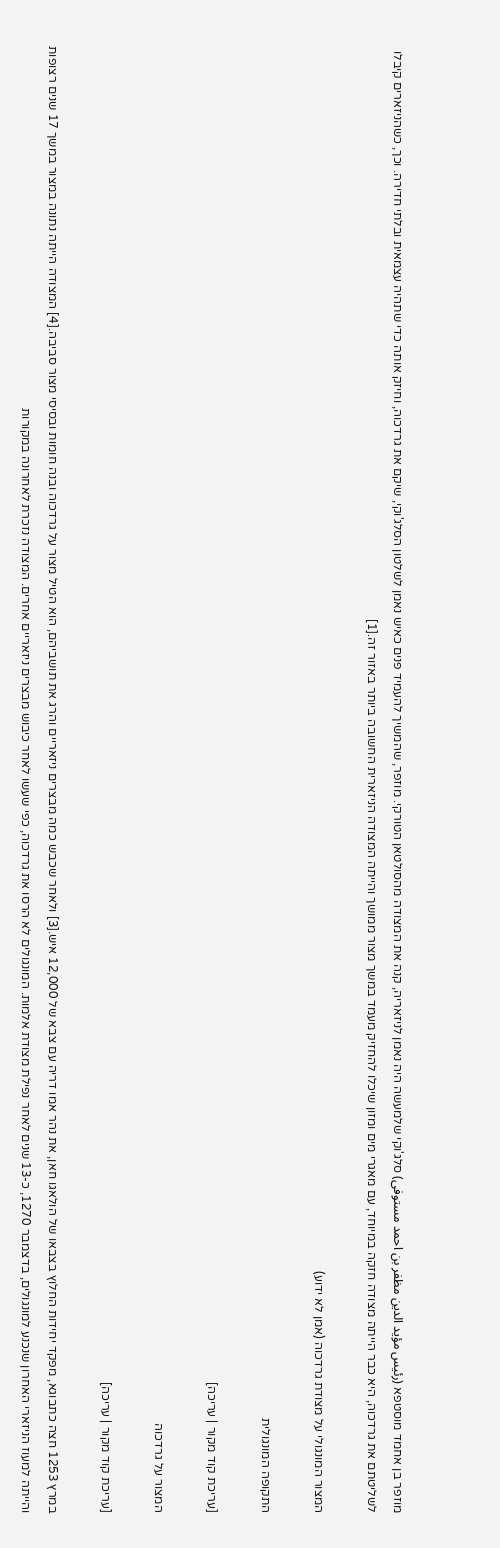מוזפר בן אחמד מוסטפא (رئیس مؤید الدین مظفر بن احمد مستوفی) סלג'וקי שלמעשה היה נאמן לניזאריה, קנה את המצודה מהסולטאן הטורקי. מוזפר, שהמשיך להעמיד פנים כאיש נאמן לשלטון הסלג'וקי, שיקם את גרדכוה, וחיזק אותה כדי שתהיה עצמאית ובלתי חדירה. וכך, כשהניזארים קיבלו לשליטתם את גרדכוה, היא כבר הייתה מצודה חזקה במיוחד, עם מאגרי מים ומזון שיכלו להחזיק מעמד במשך מצור ממושך והייתה המצודה הניזארית החשובה ביותר באזור זה.[1]

המצור המונגולי על מצודת גרדכוה (אמן לא ידוע)

התקופה המונגולית

[עריכת קוד מקור | עריכה]

המצור על גרדכוה

[עריכת קוד מקור | עריכה]

במרץ 1253 חצה כתבוגא, מפקד יחידות החלוץ בצבאו של הולאגו חאן, את נהר אמו דריה עם צבא של 12,000 איש.[3] ולאחר שכבש כמה מבצרים ניזאריים והרג את תושביהם, הוא הטיל מצור על גרדכוה ובנה חומות ובסיסי מצור סביבה.[4] המצודה הייתה נתונה במצור במשך 17 שנים רצופות והייתה למעוז הניזארי האחרון שנכנע למונגולים, בדצמבר 1270, כ-13 שנים לאחר נפילת מצודת אלמות. המונגולים לא הרסו את גרדכוה, כפי שעשו לאחר כיבוש מבצרים ניזאריים אחרים. המצודה נזכרת לאחרונה במקורות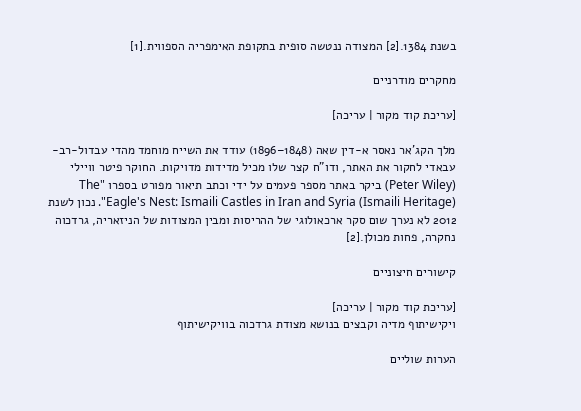בשנת 1384.[2] המצודה ננטשה סופית בתקופת האימפריה הספווית.[1]

מחקרים מודרניים

[עריכת קוד מקור | עריכה]

מלך הקג'אר נאסר א-דין שאה (1848–1896) עודד את השייח מוחמד מהדי עבדול-רב-עבאדי לחקור את האתר, ודו"ח קצר שלו מכיל מדידות מדויקות. החוקר פיטר וויילי (Peter Wiley) ביקר באתר מספר פעמים על ידי וכתב תיאור מפורט בספרו "The Eagle's Nest: Ismaili Castles in Iran and Syria (Ismaili Heritage)". נכון לשנת 2012 לא נערך שום סקר ארכאולוגי של ההריסות ומבין המצודות של הניזאריה, גרדכוה נחקרה, פחות מכולן.[2]

קישורים חיצוניים

[עריכת קוד מקור | עריכה]
ויקישיתוף מדיה וקבצים בנושא מצודת גרדכוה בוויקישיתוף

הערות שוליים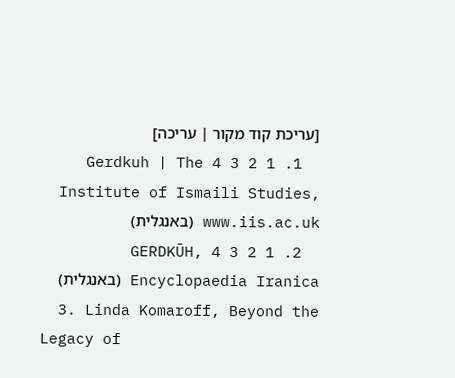[עריכת קוד מקור | עריכה]
  1. 1 2 3 4 Gerdkuh | The Institute of Ismaili Studies, www.iis.ac.uk (באנגלית)
  2. 1 2 3 4 GERDKŪH, Encyclopaedia Iranica (באנגלית)
  3. Linda Komaroff, Beyond the Legacy of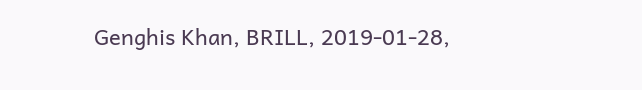Genghis Khan, BRILL, 2019-01-28,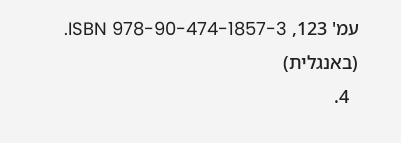עמ' 123, ISBN 978-90-474-1857-3. (באנגלית)
  4.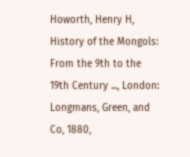Howorth, Henry H, History of the Mongols: From the 9th to the 19th Century ..., London: Longmans, Green, and Co, 1880,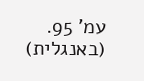עמ' 95. (באנגלית)